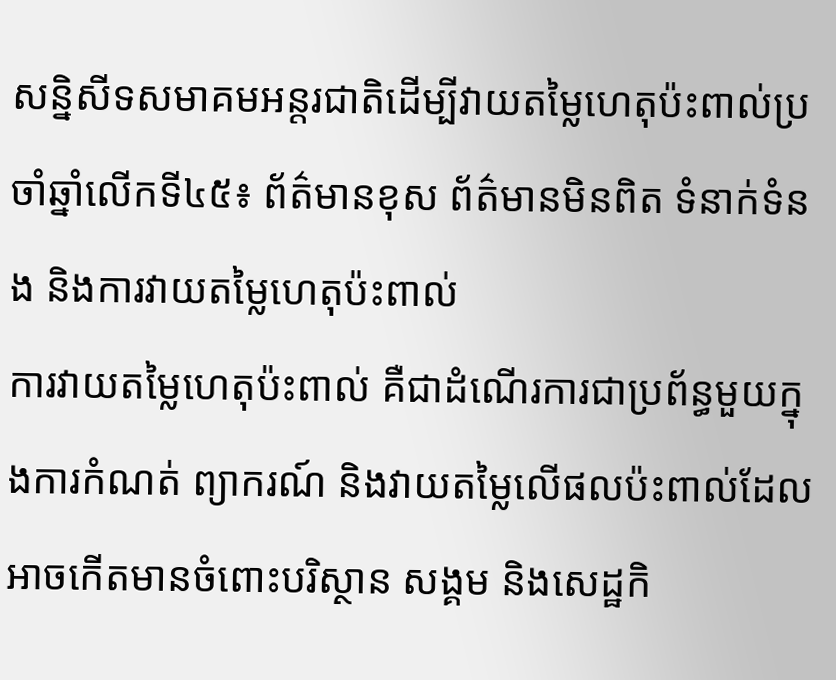សន្និសីទសមាគមអន្តរជាតិដើម្បីវាយតម្លៃហេតុប៉ះពាល់ប្រចាំឆ្នាំលើកទី៤៥៖ ព័ត៌មានខុស ព័ត៌មានមិនពិត ទំនាក់ទំនង និងការវាយតម្លៃហេតុប៉ះពាល់
ការវាយតម្លៃហេតុប៉ះពាល់ គឺជាដំណើរការជាប្រព័ន្ធមួយក្នុងការកំណត់ ព្យាករណ៍ និងវាយតម្លៃលើផលប៉ះពាល់ដែលអាចកើតមានចំពោះបរិស្ថាន សង្គម និងសេដ្ឋកិ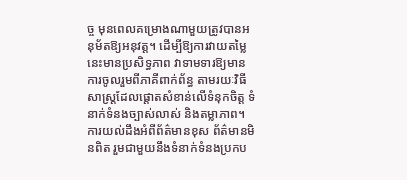ច្ច មុនពេលគម្រោងណាមួយត្រូវបានអនុម័តឱ្យអនុវត្ត។ ដើម្បីឱ្យការវាយតម្លៃនេះមានប្រសិទ្ធភាព វាទាមទារឱ្យមានការចូលរួមពីភាគីពាក់ព័ន្ធ តាមរយៈវិធីសាស្ត្រដែលផ្តោតសំខាន់លើទំនុកចិត្ត ទំនាក់ទំនងច្បាស់លាស់ និងតម្លាភាព។ ការយល់ដឹងអំពីព័ត៌មានខុស ព័ត៌មានមិនពិត រួមជាមួយនឹងទំនាក់ទំនងប្រកប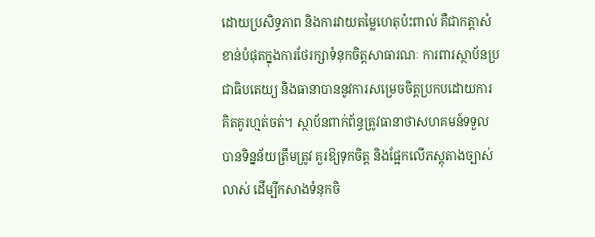ដោយប្រសិទ្ធភាព និងការវាយតម្លៃហេតុប៉ះពាល់ គឺជាកត្តាសំខាន់បំផុតក្នុងការថែរក្សាទំនុកចិត្តសាធារណៈ ការពារស្ថាប័នប្រជាធិបតេយ្យ និងធានាបាននូវការសម្រេចចិត្តប្រកបដោយការគិតគូរហ្មត់ចត់។ ស្ថាប័នពាក់ព័ន្ធត្រូវធានាថាសហគមន៍ទទួលបានទិន្នន័យត្រឹមត្រូវ គួរឱ្យទុកចិត្ត និងផ្អែកលើភស្តុតាងច្បាស់លាស់ ដើម្បីកសាងទំនុកចិ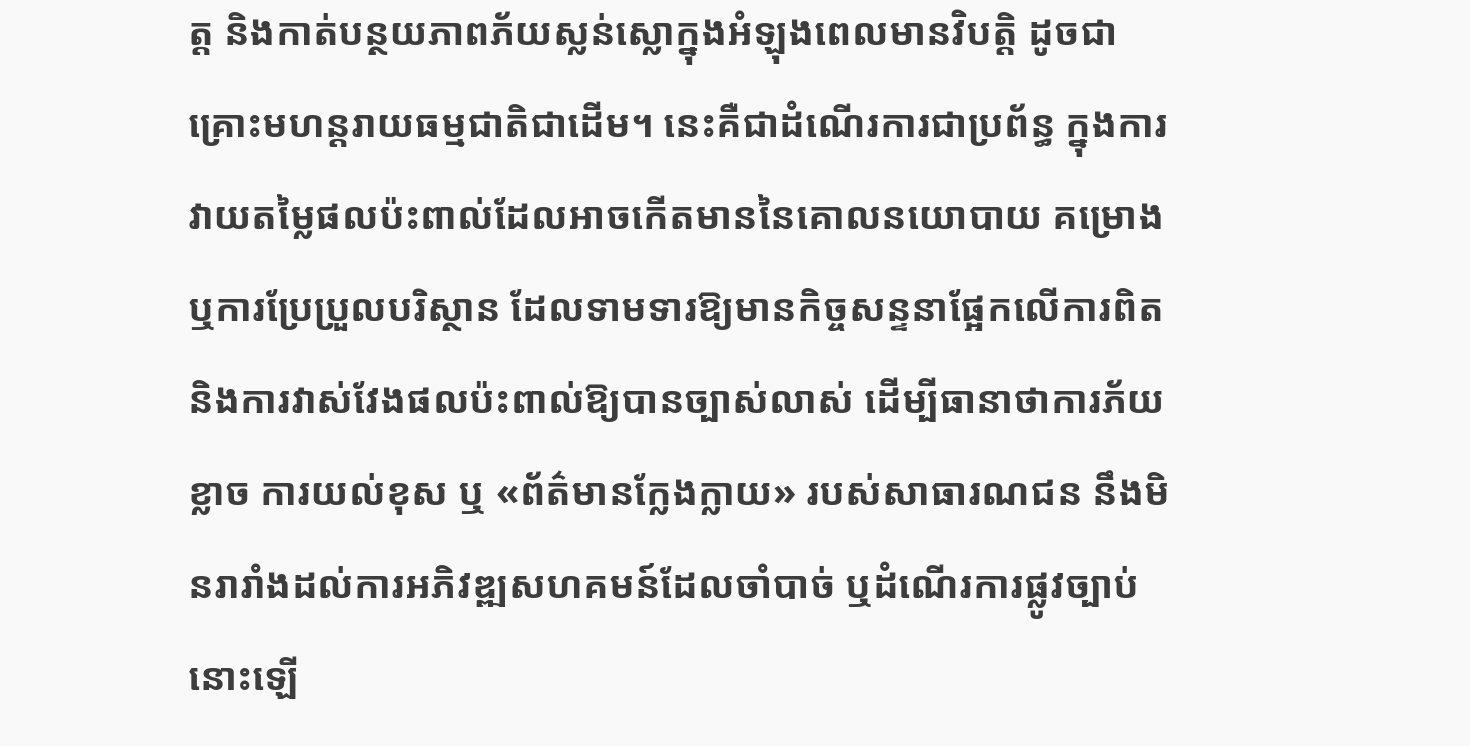ត្ត និងកាត់បន្ថយភាពភ័យស្លន់ស្លោក្នុងអំឡុងពេលមានវិបត្តិ ដូចជាគ្រោះមហន្តរាយធម្មជាតិជាដើម។ នេះគឺជាដំណើរការជាប្រព័ន្ធ ក្នុងការវាយតម្លៃផលប៉ះពាល់ដែលអាចកើតមាននៃគោលនយោបាយ គម្រោង ឬការប្រែប្រួលបរិស្ថាន ដែលទាមទារឱ្យមានកិច្ចសន្ទនាផ្អែកលើការពិត និងការវាស់វែងផលប៉ះពាល់ឱ្យបានច្បាស់លាស់ ដើម្បីធានាថាការភ័យខ្លាច ការយល់ខុស ឬ «ព័ត៌មានក្លែងក្លាយ» របស់សាធារណជន នឹងមិនរារាំងដល់ការអភិវឌ្ឍសហគមន៍ដែលចាំបាច់ ឬដំណើរការផ្លូវច្បាប់នោះឡើ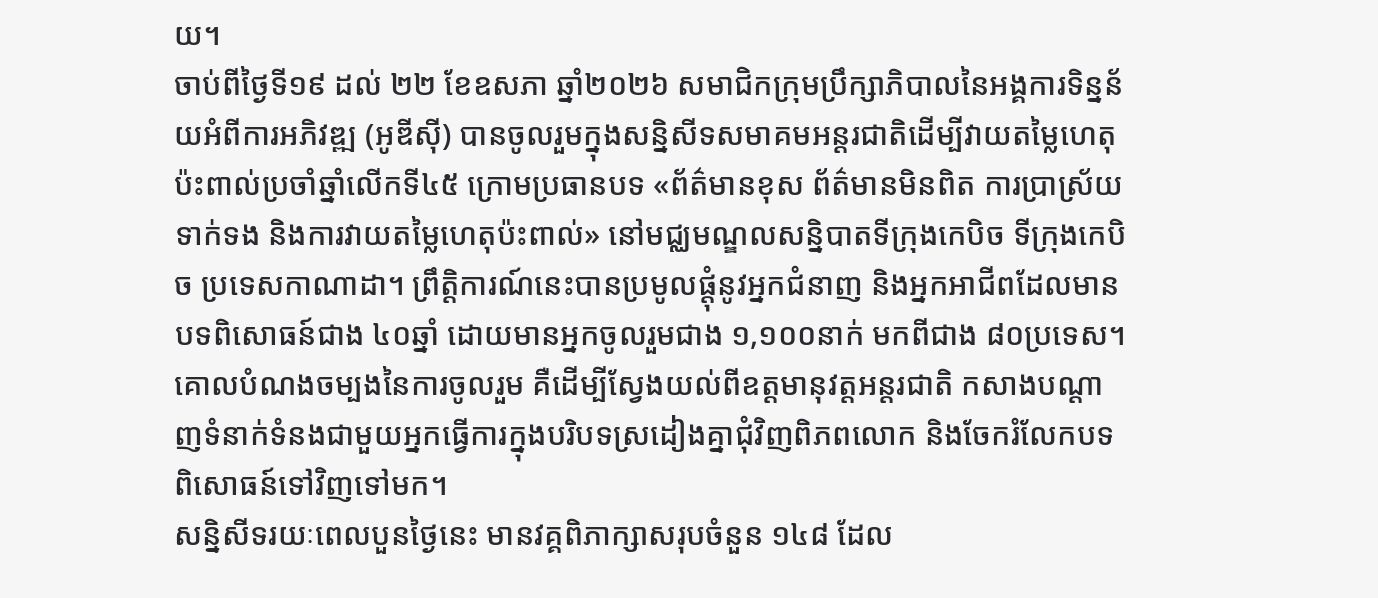យ។
ចាប់ពីថ្ងៃទី១៩ ដល់ ២២ ខែឧសភា ឆ្នាំ២០២៦ សមាជិកក្រុមប្រឹក្សាភិបាលនៃអង្គការទិន្នន័យអំពីការអភិវឌ្ឍ (អូឌីស៊ី) បានចូលរួមក្នុងសន្និសីទសមាគមអន្តរជាតិដើម្បីវាយតម្លៃហេតុប៉ះពាល់ប្រចាំឆ្នាំលើកទី៤៥ ក្រោមប្រធានបទ «ព័ត៌មានខុស ព័ត៌មានមិនពិត ការប្រាស្រ័យទាក់ទង និងការវាយតម្លៃហេតុប៉ះពាល់» នៅមជ្ឈមណ្ឌលសន្និបាតទីក្រុងកេបិច ទីក្រុងកេបិច ប្រទេសកាណាដា។ ព្រឹត្តិការណ៍នេះបានប្រមូលផ្តុំនូវអ្នកជំនាញ និងអ្នកអាជីពដែលមានបទពិសោធន៍ជាង ៤០ឆ្នាំ ដោយមានអ្នកចូលរួមជាង ១,១០០នាក់ មកពីជាង ៨០ប្រទេស។ គោលបំណងចម្បងនៃការចូលរួម គឺដើម្បីស្វែងយល់ពីឧត្តមានុវត្តអន្តរជាតិ កសាងបណ្តាញទំនាក់ទំនងជាមួយអ្នកធ្វើការក្នុងបរិបទស្រដៀងគ្នាជុំវិញពិភពលោក និងចែករំលែកបទពិសោធន៍ទៅវិញទៅមក។
សន្និសីទរយៈពេលបួនថ្ងៃនេះ មានវគ្គពិភាក្សាសរុបចំនួន ១៤៨ ដែល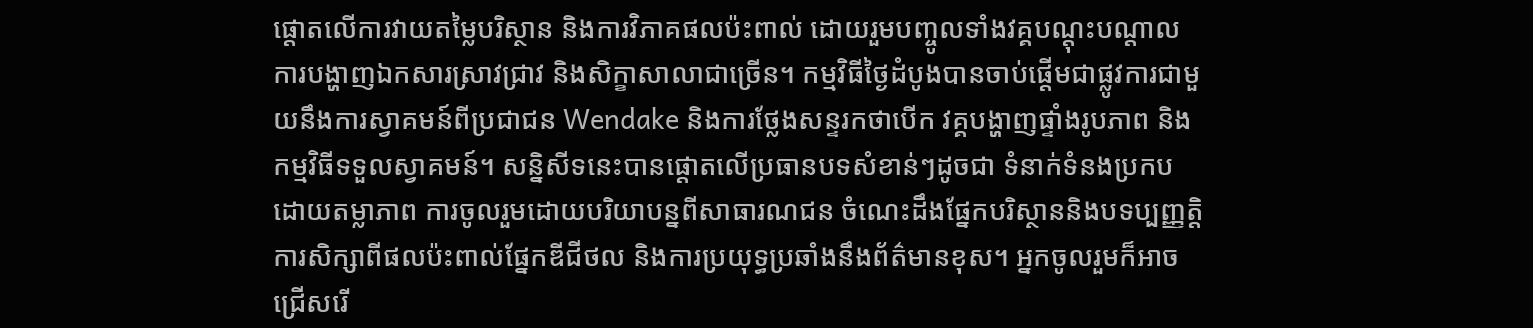ផ្តោតលើការវាយតម្លៃបរិស្ថាន និងការវិភាគផលប៉ះពាល់ ដោយរួមបញ្ចូលទាំងវគ្គបណ្តុះបណ្តាល ការបង្ហាញឯកសារស្រាវជ្រាវ និងសិក្ខាសាលាជាច្រើន។ កម្មវិធីថ្ងៃដំបូងបានចាប់ផ្តើមជាផ្លូវការជាមួយនឹងការស្វាគមន៍ពីប្រជាជន Wendake និងការថ្លែងសន្ទរកថាបើក វគ្គបង្ហាញផ្ទាំងរូបភាព និងកម្មវិធីទទួលស្វាគមន៍។ សន្និសីទនេះបានផ្តោតលើប្រធានបទសំខាន់ៗដូចជា ទំនាក់ទំនងប្រកបដោយតម្លាភាព ការចូលរួមដោយបរិយាបន្នពីសាធារណជន ចំណេះដឹងផ្នែកបរិស្ថាននិងបទប្បញ្ញត្តិ ការសិក្សាពីផលប៉ះពាល់ផ្នែកឌីជីថល និងការប្រយុទ្ធប្រឆាំងនឹងព័ត៌មានខុស។ អ្នកចូលរួមក៏អាចជ្រើសរើ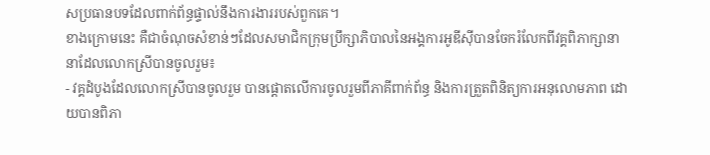សប្រធានបទដែលពាក់ព័ន្ធផ្ទាល់នឹងការងាររបស់ពួកគេ។
ខាងក្រោមនេះ គឺជាចំណុចសំខាន់ៗដែលសមាជិកក្រុមប្រឹក្សាភិបាលនៃអង្គការអូឌីស៊ីបានចែករំលែកពីវគ្គពិភាក្សានានាដែលលោកស្រីបានចូលរួម៖
- វគ្គដំបូងដែលលោកស្រីបានចូលរួម បានផ្តោតលើការចូលរួមពីភាគីពាក់ព័ន្ធ និងការត្រួតពិនិត្យការអនុលោមភាព ដោយបានពិភា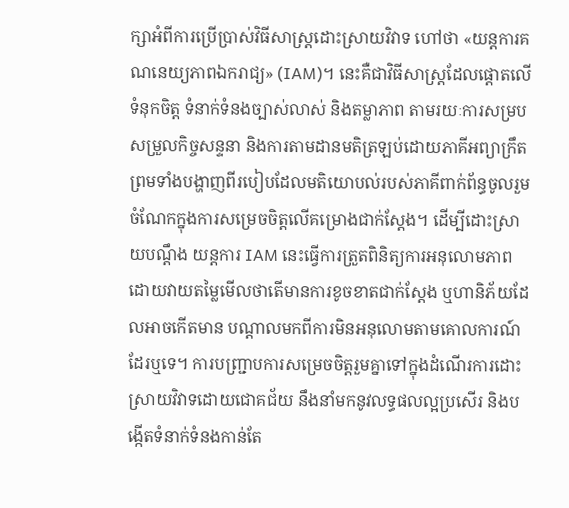ក្សាអំពីការប្រើប្រាស់វិធីសាស្ត្រដោះស្រាយវិវាទ ហៅថា «យន្តការគណនេយ្យភាពឯករាជ្យ» (IAM)។ នេះគឺជាវិធីសាស្ត្រដែលផ្តោតលើទំនុកចិត្ត ទំនាក់ទំនងច្បាស់លាស់ និងតម្លាភាព តាមរយៈការសម្របសម្រួលកិច្ចសន្ទនា និងការតាមដានមតិត្រឡប់ដោយភាគីអព្យាក្រឹត ព្រមទាំងបង្ហាញពីរបៀបដែលមតិយោបល់របស់ភាគីពាក់ព័ន្ធចូលរួមចំណែកក្នុងការសម្រេចចិត្តលើគម្រោងជាក់ស្តែង។ ដើម្បីដោះស្រាយបណ្តឹង យន្តការ IAM នេះធ្វើការត្រួតពិនិត្យការអនុលោមភាព ដោយវាយតម្លៃមើលថាតើមានការខូចខាតជាក់ស្តែង ឬហានិភ័យដែលអាចកើតមាន បណ្តាលមកពីការមិនអនុលោមតាមគោលការណ៍ដែរឬទេ។ ការបញ្ជ្រាបការសម្រេចចិត្តរួមគ្នាទៅក្នុងដំណើរការដោះស្រាយវិវាទដោយជោគជ័យ នឹងនាំមកនូវលទ្ធផលល្អប្រសើរ និងបង្កើតទំនាក់ទំនងកាន់តែ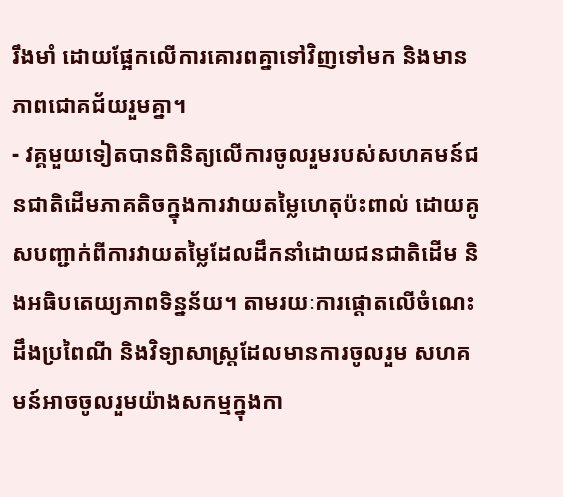រឹងមាំ ដោយផ្អែកលើការគោរពគ្នាទៅវិញទៅមក និងមានភាពជោគជ័យរួមគ្នា។
- វគ្គមួយទៀតបានពិនិត្យលើការចូលរួមរបស់សហគមន៍ជនជាតិដើមភាគតិចក្នុងការវាយតម្លៃហេតុប៉ះពាល់ ដោយគូសបញ្ជាក់ពីការវាយតម្លៃដែលដឹកនាំដោយជនជាតិដើម និងអធិបតេយ្យភាពទិន្នន័យ។ តាមរយៈការផ្តោតលើចំណេះដឹងប្រពៃណី និងវិទ្យាសាស្ត្រដែលមានការចូលរួម សហគមន៍អាចចូលរួមយ៉ាងសកម្មក្នុងកា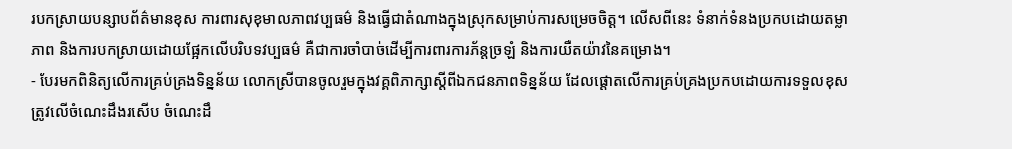របកស្រាយបន្សាបព័ត៌មានខុស ការពារសុខុមាលភាពវប្បធម៌ និងធ្វើជាតំណាងក្នុងស្រុកសម្រាប់ការសម្រេចចិត្ត។ លើសពីនេះ ទំនាក់ទំនងប្រកបដោយតម្លាភាព និងការបកស្រាយដោយផ្អែកលើបរិបទវប្បធម៌ គឺជាការចាំបាច់ដើម្បីការពារការភ័ន្តច្រឡំ និងការយឺតយ៉ាវនៃគម្រោង។
- បែរមកពិនិត្យលើការគ្រប់គ្រងទិន្នន័យ លោកស្រីបានចូលរួមក្នុងវគ្គពិភាក្សាស្តីពីឯកជនភាពទិន្នន័យ ដែលផ្តោតលើការគ្រប់គ្រងប្រកបដោយការទទួលខុសត្រូវលើចំណេះដឹងរសើប ចំណេះដឹ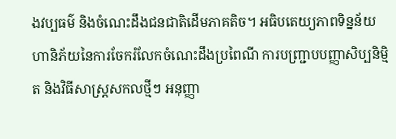ងវប្បធម៌ និងចំណេះដឹងជនជាតិដើមភាគតិច។ អធិបតេយ្យភាពទិន្នន័យ ហានិភ័យនៃការចែករំលែកចំណេះដឹងប្រពៃណី ការបញ្ជ្រាបបញ្ញាសិប្បនិម្មិត និងវិធីសាស្ត្រសកលថ្មីៗ អនុញ្ញា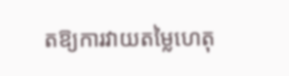តឱ្យការវាយតម្លៃហេតុ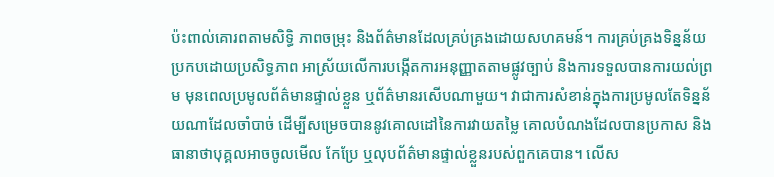ប៉ះពាល់គោរពតាមសិទ្ធិ ភាពចម្រុះ និងព័ត៌មានដែលគ្រប់គ្រងដោយសហគមន៍។ ការគ្រប់គ្រងទិន្នន័យប្រកបដោយប្រសិទ្ធភាព អាស្រ័យលើការបង្កើតការអនុញ្ញាតតាមផ្លូវច្បាប់ និងការទទួលបានការយល់ព្រម មុនពេលប្រមូលព័ត៌មានផ្ទាល់ខ្លួន ឬព័ត៌មានរសើបណាមួយ។ វាជាការសំខាន់ក្នុងការប្រមូលតែទិន្នន័យណាដែលចាំបាច់ ដើម្បីសម្រេចបាននូវគោលដៅនៃការវាយតម្លៃ គោលបំណងដែលបានប្រកាស និងធានាថាបុគ្គលអាចចូលមើល កែប្រែ ឬលុបព័ត៌មានផ្ទាល់ខ្លួនរបស់ពួកគេបាន។ លើស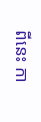ពីនេះ កា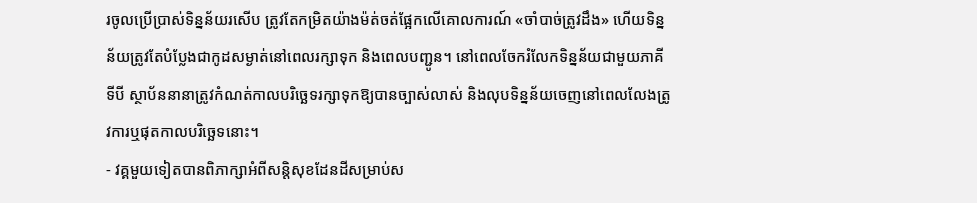រចូលប្រើប្រាស់ទិន្នន័យរសើប ត្រូវតែកម្រិតយ៉ាងម៉ត់ចត់ផ្អែកលើគោលការណ៍ «ចាំបាច់ត្រូវដឹង» ហើយទិន្នន័យត្រូវតែបំប្លែងជាកូដសម្ងាត់នៅពេលរក្សាទុក និងពេលបញ្ជូន។ នៅពេលចែករំលែកទិន្នន័យជាមួយភាគីទីបី ស្ថាប័ននានាត្រូវកំណត់កាលបរិច្ឆេទរក្សាទុកឱ្យបានច្បាស់លាស់ និងលុបទិន្នន័យចេញនៅពេលលែងត្រូវការឬផុតកាលបរិច្ឆេទនោះ។
- វគ្គមួយទៀតបានពិភាក្សាអំពីសន្តិសុខដែនដីសម្រាប់ស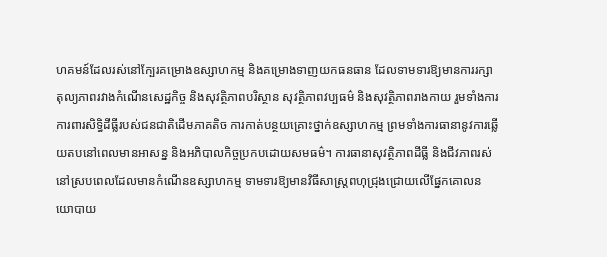ហគមន៍ដែលរស់នៅក្បែរគម្រោងឧស្សាហកម្ម និងគម្រោងទាញយកធនធាន ដែលទាមទារឱ្យមានការរក្សាតុល្យភាពរវាងកំណើនសេដ្ឋកិច្ច និងសុវត្ថិភាពបរិស្ថាន សុវត្ថិភាពវប្បធម៌ និងសុវត្ថិភាពរាងកាយ រួមទាំងការការពារសិទ្ធិដីធ្លីរបស់ជនជាតិដើមភាគតិច ការកាត់បន្ថយគ្រោះថ្នាក់ឧស្សាហកម្ម ព្រមទាំងការធានានូវការឆ្លើយតបនៅពេលមានអាសន្ន និងអភិបាលកិច្ចប្រកបដោយសមធម៌។ ការធានាសុវត្ថិភាពដីធ្លី និងជីវភាពរស់នៅស្របពេលដែលមានកំណើនឧស្សាហកម្ម ទាមទារឱ្យមានវិធីសាស្ត្រពហុជ្រុងជ្រោយលើផ្នែកគោលនយោបាយ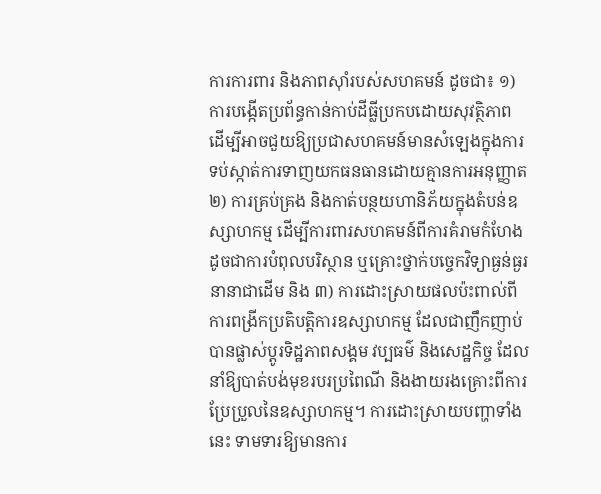ការការពារ និងភាពស៊ាំរបស់សហគមន៍ ដូចជា៖ ១) ការបង្កើតប្រព័ន្ធកាន់កាប់ដីធ្លីប្រកបដោយសុវត្ថិភាព ដើម្បីអាចជួយឱ្យប្រជាសហគមន៍មានសំឡេងក្នុងការទប់ស្កាត់ការទាញយកធនធានដោយគ្មានការអនុញ្ញាត ២) ការគ្រប់គ្រង និងកាត់បន្ថយហានិភ័យក្នុងតំបន់ឧស្សាហកម្ម ដើម្បីការពារសហគមន៍ពីការគំរាមកំហែង ដូចជាការបំពុលបរិស្ថាន ឬគ្រោះថ្នាក់បច្ចេកវិទ្យាធ្ងន់ធ្ងរនានាជាដើម និង ៣) ការដោះស្រាយផលប៉ះពាល់ពីការពង្រីកប្រតិបត្តិការឧស្សាហកម្ម ដែលជាញឹកញាប់បានផ្លាស់ប្តូរទិដ្ឋភាពសង្គម វប្បធម៌ និងសេដ្ឋកិច្ច ដែលនាំឱ្យបាត់បង់មុខរបរប្រពៃណី និងងាយរងគ្រោះពីការប្រែប្រួលនៃឧស្សាហកម្ម។ ការដោះស្រាយបញ្ហាទាំងនេះ ទាមទារឱ្យមានការ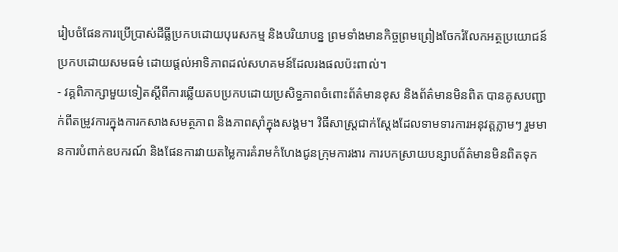រៀបចំផែនការប្រើប្រាស់ដីធ្លីប្រកបដោយបុរេសកម្ម និងបរិយាបន្ន ព្រមទាំងមានកិច្ចព្រមព្រៀងចែករំលែកអត្ថប្រយោជន៍ប្រកបដោយសមធម៌ ដោយផ្តល់អាទិភាពដល់សហគមន៍ដែលរងផលប៉ះពាល់។
- វគ្គពិភាក្សាមួយទៀតស្តីពីការឆ្លើយតបប្រកបដោយប្រសិទ្ធភាពចំពោះព័ត៌មានខុស និងព័ត៌មានមិនពិត បានគូសបញ្ជាក់ពីតម្រូវការក្នុងការកសាងសមត្ថភាព និងភាពស៊ាំក្នុងសង្គម។ វិធីសាស្ត្រជាក់ស្តែងដែលទាមទារការអនុវត្តភ្លាមៗ រួមមានការបំពាក់ឧបករណ៍ និងផែនការវាយតម្លៃការគំរាមកំហែងជូនក្រុមការងារ ការបកស្រាយបន្សាបព័ត៌មានមិនពិតទុក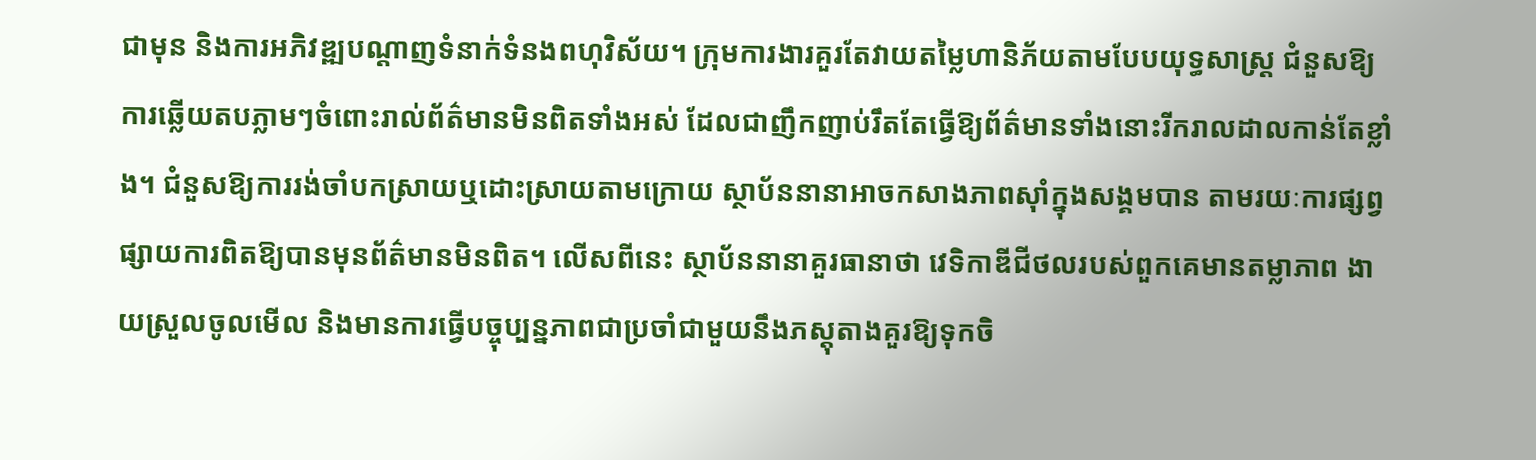ជាមុន និងការអភិវឌ្ឍបណ្តាញទំនាក់ទំនងពហុវិស័យ។ ក្រុមការងារគួរតែវាយតម្លៃហានិភ័យតាមបែបយុទ្ធសាស្ត្រ ជំនួសឱ្យការឆ្លើយតបភ្លាមៗចំពោះរាល់ព័ត៌មានមិនពិតទាំងអស់ ដែលជាញឹកញាប់រឹតតែធ្វើឱ្យព័ត៌មានទាំងនោះរីករាលដាលកាន់តែខ្លាំង។ ជំនួសឱ្យការរង់ចាំបកស្រាយឬដោះស្រាយតាមក្រោយ ស្ថាប័ននានាអាចកសាងភាពស៊ាំក្នុងសង្គមបាន តាមរយៈការផ្សព្វផ្សាយការពិតឱ្យបានមុនព័ត៌មានមិនពិត។ លើសពីនេះ ស្ថាប័ននានាគួរធានាថា វេទិកាឌីជីថលរបស់ពួកគេមានតម្លាភាព ងាយស្រួលចូលមើល និងមានការធ្វើបច្ចុប្បន្នភាពជាប្រចាំជាមួយនឹងភស្តុតាងគួរឱ្យទុកចិ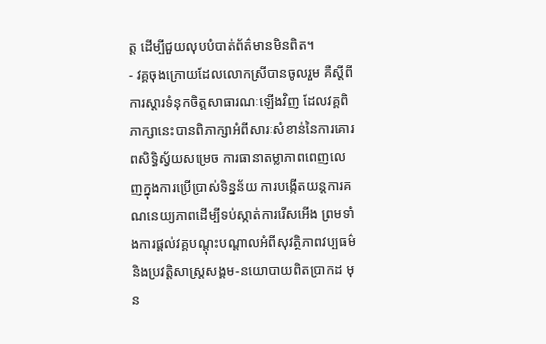ត្ត ដើម្បីជួយលុបបំបាត់ព័ត៌មានមិនពិត។
- វគ្គចុងក្រោយដែលលោកស្រីបានចូលរួម គឺស្តីពីការស្តារទំនុកចិត្តសាធារណៈឡើងវិញ ដែលវគ្គពិភាក្សានេះបានពិភាក្សាអំពីសារៈសំខាន់នៃការគោរពសិទ្ធិស្វ័យសម្រេច ការធានាតម្លាភាពពេញលេញក្នុងការប្រើប្រាស់ទិន្នន័យ ការបង្កើតយន្តការគណនេយ្យភាពដើម្បីទប់ស្កាត់ការរើសអើង ព្រមទាំងការផ្តល់វគ្គបណ្តុះបណ្តាលអំពីសុវត្ថិភាពវប្បធម៌ និងប្រវត្តិសាស្ត្រសង្គម-នយោបាយពិតប្រាកដ មុន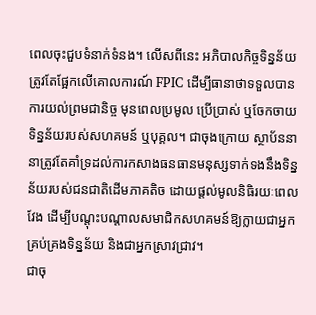ពេលចុះជួបទំនាក់ទំនង។ លើសពីនេះ អភិបាលកិច្ចទិន្នន័យត្រូវតែផ្អែកលើគោលការណ៍ FPIC ដើម្បីធានាថាទទួលបានការយល់ព្រមជានិច្ច មុនពេលប្រមូល ប្រើប្រាស់ ឬចែកចាយទិន្នន័យរបស់សហគមន៍ ឬបុគ្គល។ ជាចុងក្រោយ ស្ថាប័ននានាត្រូវតែគាំទ្រដល់ការកសាងធនធានមនុស្សទាក់ទងនឹងទិន្នន័យរបស់ជនជាតិដើមភាគតិច ដោយផ្តល់មូលនិធិរយៈពេលវែង ដើម្បីបណ្តុះបណ្តាលសមាជិកសហគមន៍ឱ្យក្លាយជាអ្នកគ្រប់គ្រងទិន្នន័យ និងជាអ្នកស្រាវជ្រាវ។
ជាចុ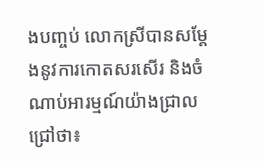ងបញ្ចប់ លោកស្រីបានសម្តែងនូវការកោតសរសើរ និងចំណាប់អារម្មណ៍យ៉ាងជ្រាលជ្រៅថា៖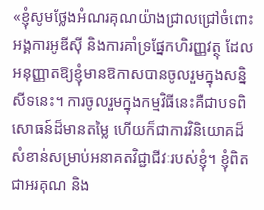«ខ្ញុំសូមថ្លែងអំណរគុណយ៉ាងជ្រាលជ្រៅចំពោះអង្គការអូឌីស៊ី និងការគាំទ្រផ្នែកហិរញ្ញវត្ថុ ដែលអនុញ្ញាតឱ្យខ្ញុំមានឱកាសបានចូលរួមក្នុងសន្និសីទនេះ។ ការចូលរួមក្នុងកម្មវិធីនេះគឺជាបទពិសោធន៍ដ៏មានតម្លៃ ហើយក៏ជាការវិនិយោគដ៏សំខាន់សម្រាប់អនាគតវិជ្ជាជីវៈរបស់ខ្ញុំ។ ខ្ញុំពិតជាអរគុណ និង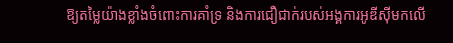ឱ្យតម្លៃយ៉ាងខ្លាំងចំពោះការគាំទ្រ និងការជឿជាក់របស់អង្គការអូឌីស៊ីមកលើ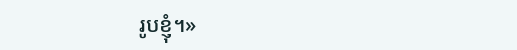រូបខ្ញុំ។»